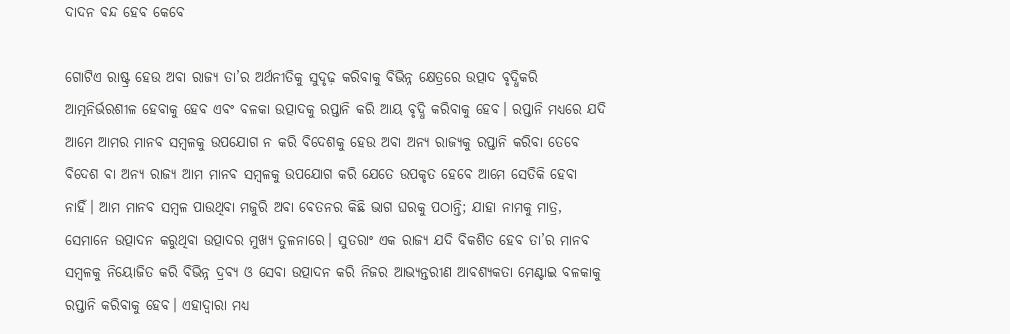ଦାଦନ ବନ୍ଦ ହେବ କେବେ

ଗୋଟିଏ ରାଷ୍ଟ୍ର ହେଉ ଅବା ରାଜ୍ୟ ତା’ର ଅର୍ଥନୀତିକୁ ସୁଦୃଢ଼ କରିବାକୁ ବିଭିନ୍ନ କ୍ଷେତ୍ରରେ ଉତ୍ପାଦ ବୃଦ୍ଧିକରି ଆତ୍ମନିର୍ଭରଶୀଳ ହେବାକୁ ହେବ ଏବଂ ବଳକା ଉତ୍ପାଦକୁ ରପ୍ତାନି କରି ଆୟ ବୃଦ୍ଧି କରିବାକୁ ହେବ। ରପ୍ତାନି ମଧ୍ୟରେ ଯଦି ଆମେ ଆମର ମାନବ ସମ୍ବଳକୁ ଉପଯୋଗ ନ କରି ବିଦେଶକୁ ହେଉ ଅବା ଅନ୍ୟ ରାଜ୍ୟକୁ ରପ୍ତାନି କରିବା ତେବେ ବିଦେଶ ବା ଅନ୍ୟ ରାଜ୍ୟ ଆମ ମାନବ ସମ୍ବଳକୁ ଉପଯୋଗ କରି ଯେତେ ଉପକୃତ ହେବେ ଆମେ ସେତିକି ହେବା ନାହିଁ। ଆମ ମାନବ ସମ୍ବଳ ପାଉଥିବା ମଜୁରି ଅବା ବେତନର କିଛି ଭାଗ ଘରକୁ ପଠାନ୍ତି; ଯାହା ନାମକୁ ମାତ୍ର, ସେମାନେ ଉତ୍ପାଦନ କରୁଥିବା ଉତ୍ପାଦର ମୁଖ୍ୟ ତୁଳନାରେ। ସୁତରାଂ ଏକ ରାଜ୍ୟ ଯଦି ବିକଶିତ ହେବ ତା’ର ମାନବ ସମ୍ବଳକୁ ନିୟୋଜିତ କରି ବିଭିନ୍ନ ଦ୍ରବ୍ୟ ଓ ସେବା ଉତ୍ପାଦନ କରି ନିଜର ଆଭ୍ୟନ୍ତରୀଣ ଆବଶ୍ୟକତା ମେଣ୍ଟାଇ ବଳକାକୁ ରପ୍ତାନି କରିବାକୁ ହେବ। ଏହାଦ୍ବାରା ମଧ୍ୟ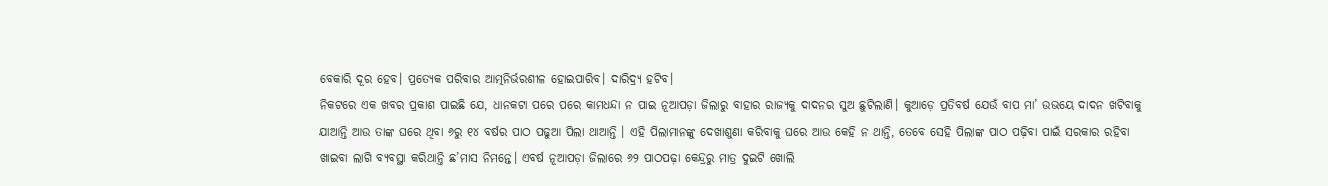ବେକାରି ଦୂର ହେବ। ପ୍ରତ୍ୟେକ ପରିବାର ଆତ୍ମନିର୍ଭରଶୀଳ ହୋଇପାରିବ। ଦାରିଦ୍ର୍ୟ ହଟିବ।
ନିକଟରେ ଏକ ଖବର ପ୍ରକାଶ ପାଇଛି ଯେ, ଧାନକଟା ପରେ ପରେ କାମଧନ୍ଦା ନ ପାଇ ନୂଆପଡ଼ା ଜିଲାରୁ ବାହାର ରାଜ୍ୟକୁ ଦାଦନର ସୁଅ ଛୁଟିଲାଣି। କୁଆଡ଼େ ପ୍ରତିବର୍ଷ ଯେଉଁ ବାପ ମା’ ଉଭୟେ ଦାଦନ ଖଟିବାକୁ ଯାଆନ୍ତି ଆଉ ତାଙ୍କ ଘରେ ଥିବା ୬ରୁ ୧୪ ବର୍ଷର ପାଠ ପଢୁଆ ପିଲା ଥାଆନ୍ତି । ଏହି ପିଲାମାନଙ୍କୁ ଦେଖାଶୁଣା କରିବାକୁ ଘରେ ଆଉ କେହି ନ ଥାନ୍ତି, ତେବେ ସେହି ପିଲାଙ୍କ ପାଠ ପଢ଼ିବା ପାଇଁ ସରକାର ରହିବା ଖାଇବା ଲାଗି ବ୍ୟବସ୍ଥା କରିଥାନ୍ତି ଛ’ମାସ ନିମନ୍ତେ। ଏବର୍ଷ ନୂଆପଡ଼ା ଜିଲାରେ ୬୨ ପାଠପଢ଼ା କେନ୍ଦ୍ରରୁ ମାତ୍ର ଦୁଇଟି ଖୋଲି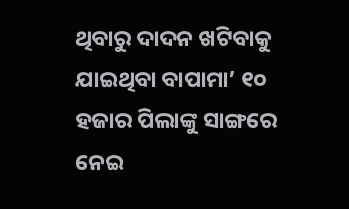ଥିବାରୁ ଦାଦନ ଖଟିବାକୁ ଯାଇଥିବା ବାପାମା’ ୧୦ ହଜାର ପିଲାଙ୍କୁ ସାଙ୍ଗରେ ନେଇ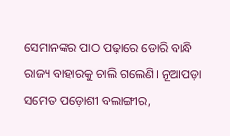ସେମାନଙ୍କର ପାଠ ପଢ଼ାରେ ଡୋରି ବାନ୍ଧି ରାଜ୍ୟ ବାହାରକୁ ଚାଲି ଗଲେଣି। ନୂଆପଡ଼ା ସମେତ ପଡ଼ୋଶୀ ବଲାଙ୍ଗୀର,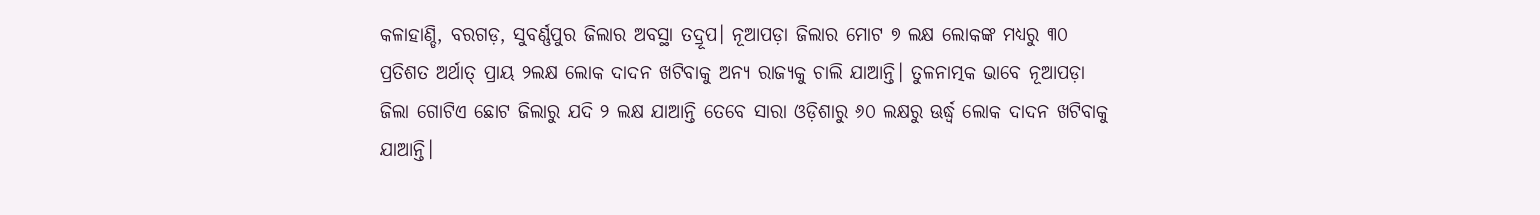କଳାହାଣ୍ଡି, ବରଗଡ଼, ସୁବର୍ଣ୍ଣପୁର ଜିଲାର ଅବସ୍ଥା ତଦ୍ରୂପ। ନୂଆପଡ଼ା ଜିଲାର ମୋଟ ୭ ଲକ୍ଷ ଲୋକଙ୍କ ମଧ୍ୟରୁ ୩୦ ପ୍ରତିଶତ ଅର୍ଥାତ୍‌ ପ୍ରାୟ ୨ଲକ୍ଷ ଲୋକ ଦାଦନ ଖଟିବାକୁ ଅନ୍ୟ ରାଜ୍ୟକୁ ଚାଲି ଯାଆନ୍ତି। ତୁଳନାତ୍ମକ ଭାବେ ନୂଆପଡ଼ା ଜିଲା ଗୋଟିଏ ଛୋଟ ଜିଲାରୁ ଯଦି ୨ ଲକ୍ଷ ଯାଆନ୍ତି ତେବେ ସାରା ଓଡ଼ିଶାରୁ ୬୦ ଲକ୍ଷରୁ ଊର୍ଦ୍ଧ୍ୱ ଲୋକ ଦାଦନ ଖଟିବାକୁ ଯାଆନ୍ତି।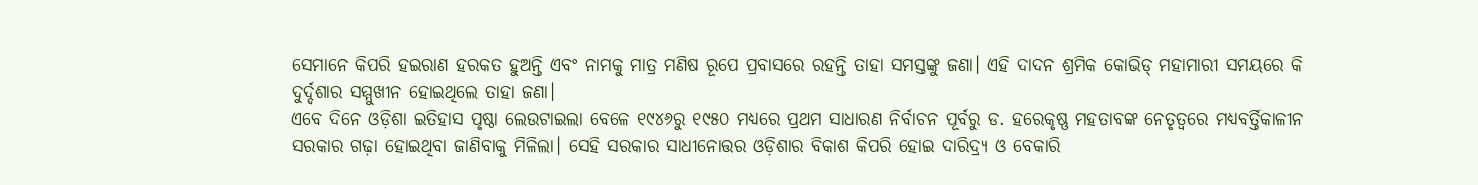ସେମାନେ କିପରି ହଇରାଣ ହରକତ ହୁଅନ୍ତି ଏବଂ ନାମକୁ ମାତ୍ର ମଣିଷ ରୂପେ ପ୍ରବାସରେ ରହନ୍ତି ତାହା ସମସ୍ତଙ୍କୁ ଜଣା। ଏହି ଦାଦନ ଶ୍ରମିକ କୋଭିଡ୍‌ ମହାମାରୀ ସମୟରେ କି ଦୁର୍ଦ୍ଦଶାର ସମ୍ମୁଖୀନ ହୋଇଥିଲେ ତାହା ଜଣା।
ଏବେ ଦିନେ ଓଡ଼ିଶା ଇତିହାସ ପୃଷ୍ଠା ଲେଉଟାଇଲା ବେଳେ ୧୯୪୬ରୁ ୧୯୫୦ ମଧ୍ୟରେ ପ୍ରଥମ ସାଧାରଣ ନିର୍ବାଚନ ପୂର୍ବରୁ ଡ. ହରେକୃଷ୍ଣ ମହତାବଙ୍କ ନେତୃତ୍ୱରେ ମଧ୍ୟବର୍ତ୍ତିକାଳୀନ ସରକାର ଗଢ଼ା ହୋଇଥିବା ଜାଣିବାକୁ ମିଳିଲା। ସେହି ସରକାର ସାଧୀନୋତ୍ତର ଓଡ଼ିଶାର ବିକାଶ କିପରି ହୋଇ ଦାରିଦ୍ର୍ୟ ଓ ବେକାରି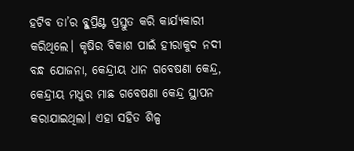ହଟିବ ତା’ର ବ୍ଳୁପ୍ରିଣ୍ଟ ପ୍ରସ୍ତୁତ କରି କାର୍ଯ୍ୟକାରୀ କରିଥିଲେ। କୃଷିର ବିକାଶ ପାଇଁ ହୀରାକୁଦ ନଦୀ ବନ୍ଧ ଯୋଜନା, କେନ୍ଦ୍ରୀୟ ଧାନ ଗବେଷଣା କେନ୍ଦ୍ର, କେନ୍ଦ୍ରୀୟ ମଧୁର ମାଛ ଗବେଷଣା କେନ୍ଦ୍ର ସ୍ଥାପନ କରାଯାଇଥିଲା। ଏହା ସହିତ ଶିଳ୍ପ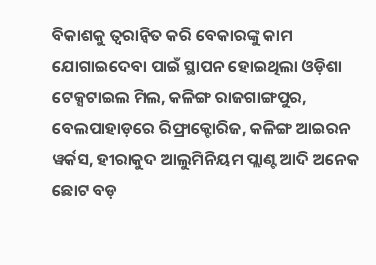ବିକାଶକୁ ତ୍ୱରାନ୍ବିତ କରି ବେକାରଙ୍କୁ କାମ ଯୋଗାଇଦେବା ପାଇଁ ସ୍ଥାପନ ହୋଇଥିଲା ଓଡ଼ିଶା ଟେକ୍ସଟାଇଲ ମିଲ, କଳିଙ୍ଗ ରାଜଗାଙ୍ଗପୁର, ବେଲପାହାଡ଼ରେ ରିଫ୍ରାକ୍ଟୋରିଜ, କଳିଙ୍ଗ ଆଇରନ ୱର୍କସ, ହୀରାକୁଦ ଆଲୁମିନିୟମ ପ୍ଲାଣ୍ଟ ଆଦି ଅନେକ ଛୋଟ ବଡ଼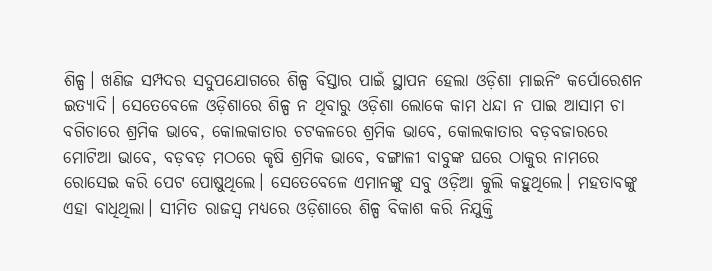ଶିଳ୍ପ। ଖଣିଜ ସମ୍ପଦର ସଦୁପଯୋଗରେ ଶିଳ୍ପ ବିସ୍ତାର ପାଇଁ ସ୍ଥାପନ ହେଲା ଓଡ଼ିଶା ମାଇନିଂ କର୍ପୋରେଶନ ଇତ୍ୟାଦି। ସେତେବେଳେ ଓଡ଼ିଶାରେ ଶିଳ୍ପ ନ ଥିବାରୁ ଓଡ଼ିଶା ଲୋକେ କାମ ଧନ୍ଦା ନ ପାଇ ଆସାମ ଚା ବଗିଚାରେ ଶ୍ରମିକ ଭାବେ, କୋଲକାତାର ଚଟକଳରେ ଶ୍ରମିକ ଭାବେ, କୋଲକାତାର ବଡ଼ବଜାରରେ ମୋଟିଆ ଭାବେ, ବଡ଼ବଡ଼ ମଠରେ କୃଷି ଶ୍ରମିକ ଭାବେ, ବଙ୍ଗାଳୀ ବାବୁଙ୍କ ଘରେ ଠାକୁର ନାମରେ ରୋସେଇ କରି ପେଟ ପୋଷୁଥିଲେ। ସେତେବେଳେ ଏମାନଙ୍କୁ ସବୁ ଓଡ଼ିଆ କୁଲି କହୁଥିଲେ। ମହତାବଙ୍କୁ ଏହା ବାଧିଥିଲା। ସୀମିତ ରାଜସ୍ବ ମଧ୍ୟରେ ଓଡ଼ିଶାରେ ଶିଳ୍ପ ବିକାଶ କରି ନିଯୁକ୍ତି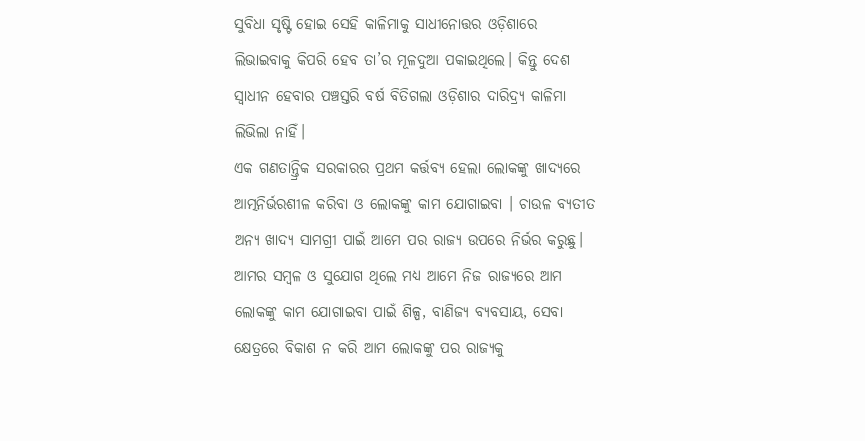ସୁବିଧା ସୃଷ୍ଟି ହୋଇ ସେହି କାଳିମାକୁ ସାଧୀନୋତ୍ତର ଓଡ଼ିଶାରେ ଲିଭାଇବାକୁ କିପରି ହେବ ତା’ର ମୂଳଦୁଆ ପକାଇଥିଲେ। କିନ୍ତୁ ଦେଶ ସ୍ବାଧୀନ ହେବାର ପଞ୍ଚସ୍ତରି ବର୍ଷ ବିତିଗଲା ଓଡ଼ିଶାର ଦାରିଦ୍ର୍ୟ କାଳିମା ଲିଭିଲା ନାହିଁ।
ଏକ ଗଣତାନ୍ତ୍ରିକ ସରକାରର ପ୍ରଥମ କର୍ତ୍ତବ୍ୟ ହେଲା ଲୋକଙ୍କୁ ଖାଦ୍ୟରେ ଆତ୍ମନିର୍ଭରଶୀଳ କରିବା ଓ ଲୋକଙ୍କୁ କାମ ଯୋଗାଇବା । ଚାଉଳ ବ୍ୟତୀତ ଅନ୍ୟ ଖାଦ୍ୟ ସାମଗ୍ରୀ ପାଇଁ ଆମେ ପର ରାଜ୍ୟ ଉପରେ ନିର୍ଭର କରୁଛୁ। ଆମର ସମ୍ବଳ ଓ ସୁଯୋଗ ଥିଲେ ମଧ୍ୟ ଆମେ ନିଜ ରାଜ୍ୟରେ ଆମ ଲୋକଙ୍କୁ କାମ ଯୋଗାଇବା ପାଇଁ ଶିଳ୍ପ, ବାଣିଜ୍ୟ ବ୍ୟବସାୟ, ସେବା କ୍ଷେତ୍ରରେ ବିକାଶ ନ କରି ଆମ ଲୋକଙ୍କୁ ପର ରାଜ୍ୟକୁ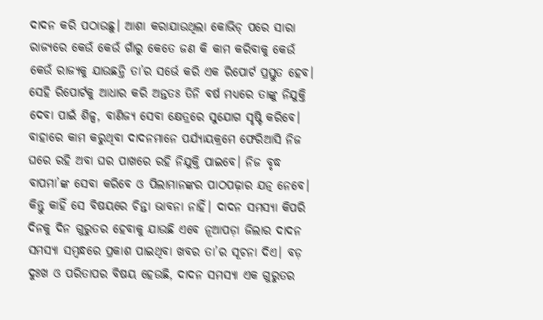ଦାଦନ କରି ପଠାଉଛୁ। ଆଶା କରାଯାଉଥିଲା କୋଭିଡ୍‌ ପରେ ସାରା ରାଜ୍ୟରେ କେଉଁ କେଉଁ ଗାଁରୁ କେତେ ଜଣ କି କାମ କରିବାକୁ କେଉଁ କେଉଁ ରାଜ୍ୟକୁ ଯାଉଛନ୍ତି ତା’ର ସର୍ଭେ କରି ଏକ ରିପୋର୍ଟ ପ୍ରସ୍ତୁତ ହେବ। ସେହି ରିପୋର୍ଟକୁ ଆଧାର କରି ଅନ୍ତତଃ ତିନି ବର୍ଷ ମଧ୍ୟରେ ତାଙ୍କୁ ନିଯୁକ୍ତି ଦେବା ପାଇଁ ଶିଳ୍ପ, ବାଣିଜ୍ୟ ସେବା କ୍ଷେତ୍ରରେ ସୁଯୋଗ ସୃଷ୍ଟି କରିବେ। ବାହାରେ କାମ କରୁଥିବା ଦାଦନମାନେ ପର୍ଯ୍ୟାୟକ୍ରମେ ଫେରିଆସି ନିଜ ଘରେ ରହି ଅବା ଘର ପାଖରେ ରହି ନିଯୁକ୍ତି ପାଇବେ। ନିଜ ବୃଦ୍ଧ ବାପମା’ଙ୍କ ସେବା କରିବେ ଓ ପିଲାମାନଙ୍କର ପାଠପଢ଼ାର ଯତ୍ନ ନେବେ। କିନ୍ତୁ କାହିଁ ସେ ବିଷୟରେ ଚିନ୍ତା ଭାବନା ନାହିଁ। ଦାଦନ ସମସ୍ୟା କିପରି ଦିନକୁ ଦିନ ଗୁରୁତର ହେବାକୁ ଯାଉଛି ଏବେ ନୂଆପଡ଼ା ଜିଲାର ଦାଦନ ସମସ୍ୟା ସମ୍ବନ୍ଧରେ ପ୍ରକାଶ ପାଇଥିବା ଖବର ତା’ର ସୂଚନା ଦିଏ। ବଡ଼ ଦୁଃଖ ଓ ପରିତାପର ବିଷୟ ହେଉଛି, ଦାଦନ ସମସ୍ୟା ଏକ ଗୁରୁତର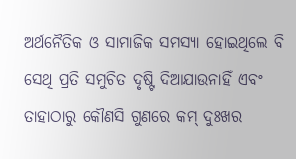ଅର୍ଥନୈତିକ ଓ ସାମାଜିକ ସମସ୍ୟା ହୋଇଥିଲେ ବି ସେଥି ପ୍ରତି ସମୁଚିତ ଦୃଷ୍ଟି ଦିଆଯାଉନାହିଁ ଏବଂ ତାହାଠାରୁ କୌଣସି ଗୁଣରେ କମ୍‌ ଦୁଃଖର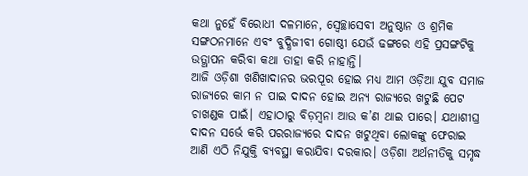କଥା ନୁହେଁ ବିରୋଧୀ ଦଳମାନେ, ସ୍ବେଚ୍ଛାସେବୀ ଅନୁଷ୍ଠାନ ଓ ଶ୍ରମିକ ସଙ୍ଗଠନମାନେ ଏବଂ ବୁଦ୍ଧିଜୀବୀ ଗୋଷ୍ଠୀ ଯେଉଁ ଢଙ୍ଗରେ ଏହି ପ୍ରସଙ୍ଗଟିକୁ ଉତ୍ଥାପନ କରିବା କଥା ତାହା କରି ନାହାନ୍ତି।
ଆଜି ଓଡ଼ିଶା ଖଣିଖାଦାନର ଭରପୂର ହୋଇ ମଧ୍ୟ ଆମ ଓଡ଼ିଆ ଯୁବ ସମାଜ ରାଜ୍ୟରେ କାମ ନ ପାଇ ଦାଦନ ହୋଇ ଅନ୍ୟ ରାଜ୍ୟରେ ଖଟୁଛି ପେଟ ଚାଖଣ୍ଡକ ପାଇଁ। ଏହାଠାରୁ ବିଡ଼ମ୍ବନା ଆଉ କ’ଣ ଥାଇ ପାରେ। ଯଥାଶୀଘ୍ର ଦାଦନ ସର୍ଭେ କରି ପରରାଜ୍ୟରେ ଦାଦନ ଖଟୁଥିବା ଲୋକଙ୍କୁ ଫେରାଇ ଆଣି ଏଠି ନିଯୁକ୍ତି ବ୍ୟବସ୍ଥା କରାଯିବା ଦରକାର। ଓଡ଼ିଶା ଅର୍ଥନୀତିକୁ ସମୃଦ୍ଧ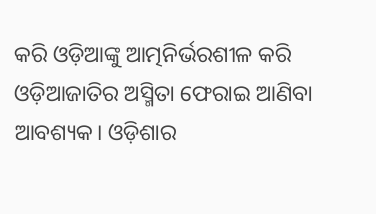କରି ଓଡ଼ିଆଙ୍କୁ ଆତ୍ମନିର୍ଭରଶୀଳ କରି ଓଡ଼ିଆଜାତିର ଅସ୍ମିତା ଫେରାଇ ଆଣିବା ଆବଶ୍ୟକ। ଓଡ଼ିଶାର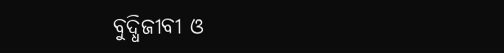ବୁଦ୍ଧିଜୀବୀ ଓ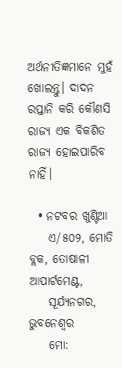ଅର୍ଥନୀତିଜ୍ଞମାନେ ମୁହଁ ଖୋଲନ୍ତୁ। ଦାଦନ ରପ୍ତାନି କରି କୌଣସି ରାଜ୍ୟ ଏକ ବିକଶିତ ରାଜ୍ୟ ହୋଇପାରିବ ନାହିଁ।

  • ନଟବର ଖୁଣ୍ଟିଆ
    ଏ/୫୦୨, ମୋତି ବ୍ଲକ, ତୋଷାଳୀ ଆପାର୍ଟମେଣ୍ଟ,
    ସୂର୍ଯ୍ୟନଗର, ଭୁବନେଶ୍ବର
    ମୋ: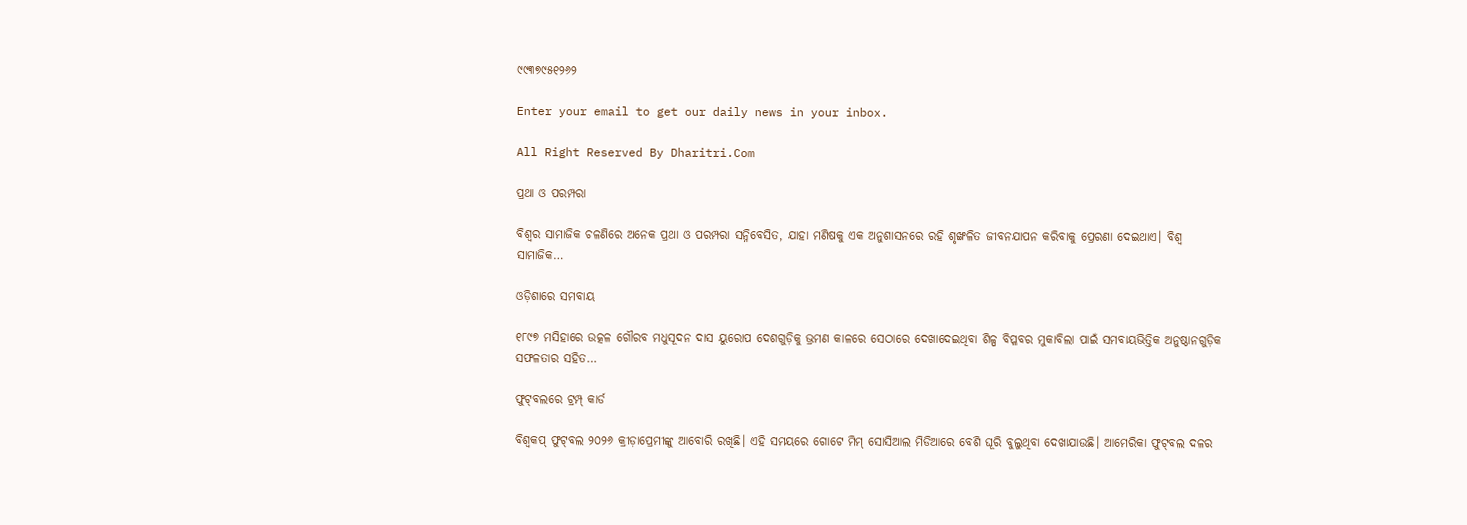୯୯୩୭୯୫୧୨୬୨

Enter your email to get our daily news in your inbox.

All Right Reserved By Dharitri.Com

ପ୍ରଥା ଓ ପରମ୍ପରା

ବିଶ୍ୱର ସାମାଜିକ ଚଳଣିରେ ଅନେକ ପ୍ରଥା ଓ ପରମ୍ପରା ସନ୍ନିବେସିତ, ଯାହା ମଣିଷକୁ ଏକ ଅନୁଶାସନରେ ରହି ଶୃଙ୍ଖଳିତ ଜୀବନଯାପନ କରିବାକୁ ପ୍ରେରଣା ଦେଇଥାଏ। ବିଶ୍ୱ ସାମାଜିକ…

ଓଡ଼ିଶାରେ ସମବାୟ

୧୮୯୭ ମସିହାରେ ଉତ୍କଳ ଗୌରବ ମଧୁସୂଦନ ଦାସ ୟୁରୋପ ଦେଶଗୁଡ଼ିକୁ ଭ୍ରମଣ କାଳରେ ସେଠାରେ ଦେଖାଦେଇଥିବା ଶିଳ୍ପ ବିପ୍ଳବର ମୁକାବିଲା ପାଇଁ ସମବାୟଭିତ୍ତିକ ଅନୁଷ୍ଠାନଗୁଡ଼ିକ ସଫଳତାର ସହିତ…

ଫୁଟ୍‌ବଲରେ ଟ୍ରମ୍ପ୍‌ କାର୍ଡ

ବିଶ୍ୱକପ୍‌ ଫୁଟ୍‌ବଲ ୨୦୨୬ କ୍ରୀଡ଼ାପ୍ରେମୀଙ୍କୁ ଆବୋରି ରଖିଛି। ଏହି ସମୟରେ ଗୋଟେ ମିମ୍‌ ସୋସିଆଲ ମିଡିଆରେ ବେଶି ଘୂରି ବୁଲୁଥିବା ଦେଖାଯାଉଛି। ଆମେରିକା ଫୁଟ୍‌ବଲ ଦଳର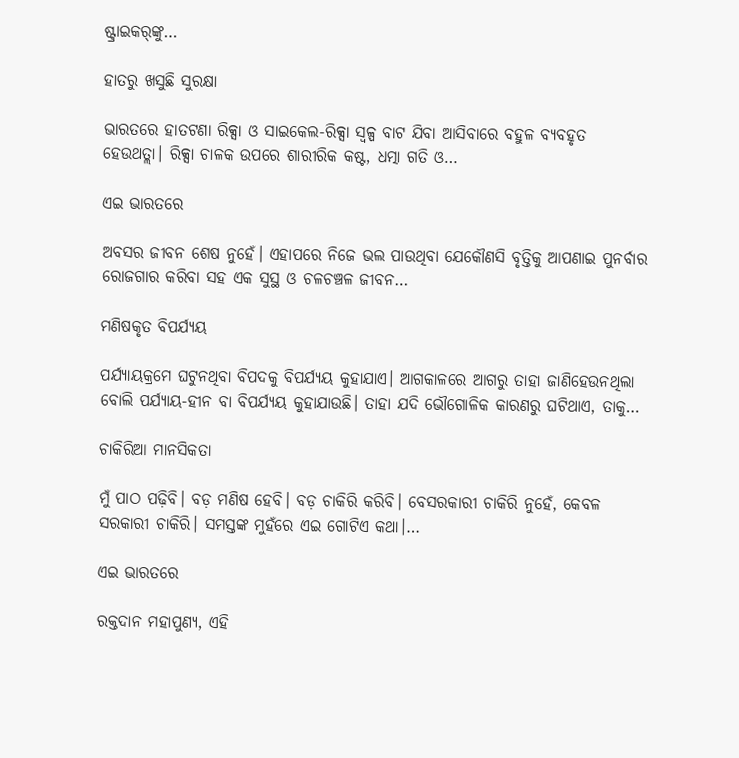ଷ୍ଟ୍ରାଇକର୍‌ଙ୍କୁ…

ହାତରୁ ଖସୁଛି ସୁରକ୍ଷା

ଭାରତରେ ହାତଟଣା ରିକ୍ସା ଓ ସାଇକେଲ-ରିକ୍ସା ସ୍ବଳ୍ପ ବାଟ ଯିବା ଆସିବାରେ ବହୁଳ ବ୍ୟବହୃତ ହେଉଥତ୍ଲା। ରିକ୍ସା ଚାଳକ ଉପରେ ଶାରୀରିକ କଷ୍ଟ, ଧତ୍ମା ଗତି ଓ…

ଏଇ ଭାରତରେ

ଅବସର ଜୀବନ ଶେଷ ନୁହେଁ। ଏହାପରେ ନିଜେ ଭଲ ପାଉଥିବା ଯେକୌଣସି ବୃତ୍ତିକୁ ଆପଣାଇ ପୁନର୍ବାର ରୋଜଗାର କରିବା ସହ ଏକ ସୁସ୍ଥ ଓ ଚଳଚଞ୍ଚଳ ଜୀବନ…

ମଣିଷକୃତ ବିପର୍ଯ୍ୟୟ

ପର୍ଯ୍ୟାୟକ୍ରମେ ଘଟୁନଥିବା ବିପଦକୁ ବିପର୍ଯ୍ୟୟ କୁହାଯାଏ। ଆଗକାଳରେ ଆଗରୁ ତାହା ଜାଣିହେଉନଥିଲା ବୋଲି ପର୍ଯ୍ୟାୟ-ହୀନ ବା ବିପର୍ଯ୍ୟୟ କୁହାଯାଉଛି। ତାହା ଯଦି ଭୌଗୋଳିକ କାରଣରୁ ଘଟିଥାଏ, ତାକୁ…

ଚାକିରିଆ ମାନସିକତା

ମୁଁ ପାଠ ପଢ଼ିବି। ବଡ଼ ମଣିଷ ହେବି। ବଡ଼ ଚାକିରି କରିବି। ବେସରକାରୀ ଚାକିରି ନୁହେଁ, କେବଳ ସରକାରୀ ଚାକିରି। ସମସ୍ତଙ୍କ ମୁହଁରେ ଏଇ ଗୋଟିଏ କଥା।…

ଏଇ ଭାରତରେ

ରକ୍ତଦାନ ମହାପୁଣ୍ୟ, ଏହି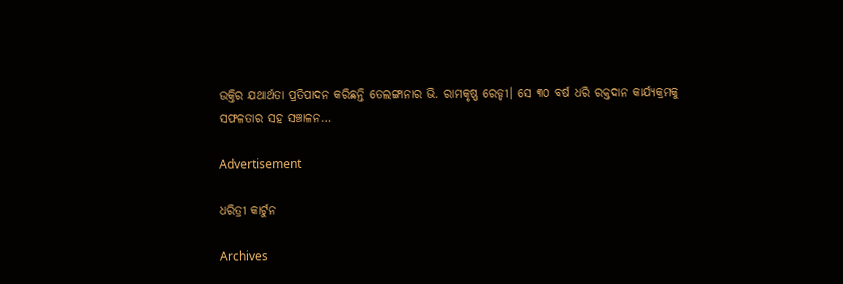ଉକ୍ତିର ଯଥାର୍ଥତା ପ୍ରତିପାଦନ କରିଛନ୍ତି ତେଲଙ୍ଗାନାର ଭି. ରାମକୃଷ୍ଣ ରେଡ୍ଡୀ। ସେ ୩୦ ବର୍ଷ ଧରି ରକ୍ତଦାନ କାର୍ଯ୍ୟକ୍ରମକୁ ସଫଳତାର ସହ ସଞ୍ଚାଳନ…

Advertisement

ଧରିତ୍ରୀ କାର୍ଟୁନ

Archives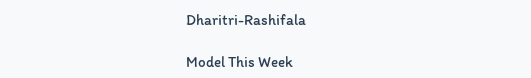Dharitri-Rashifala

Model This Week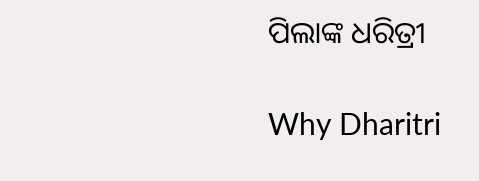ପିଲାଙ୍କ ଧରିତ୍ରୀ

Why Dharitri